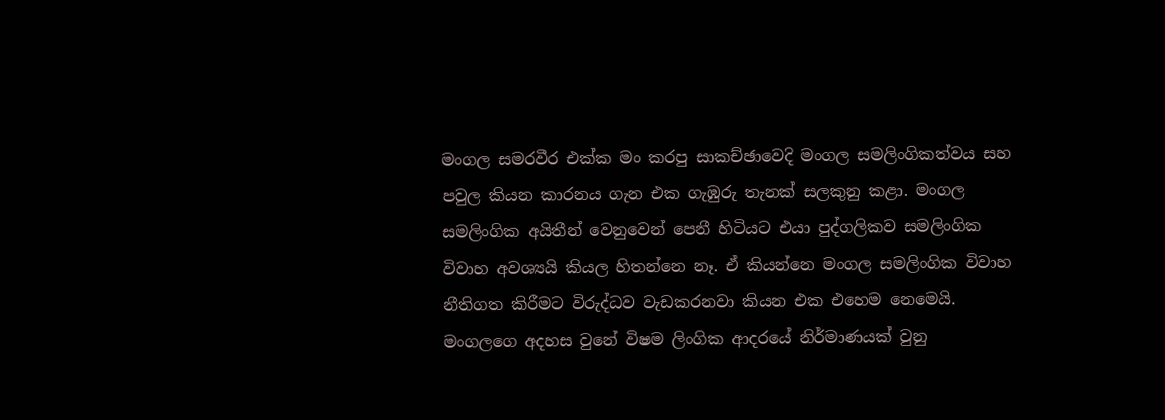මංගල සමරවීර එක්ක මං කරපු සාකච්ඡාවෙදි මංගල සමලිංගිකත්වය සහ පවුල කියන කාරනය ගැන එක ගැඹුරු තැනක් සලකුනු කළා. මංගල සමලිංගික අයිතීන් වෙනුවෙන් පෙනී හිටියට එයා පුද්ගලිකව සමලිංගික විවාහ අවශ්‍යයි කියල හිතන්නෙ නෑ. ඒ කියන්නෙ මංගල සමලිංගික විවාහ නීතිගත කිරීමට විරුද්ධව වැඩකරනවා කියන එක එහෙම නෙමෙයි. මංගලගෙ අදහස වුනේ විෂම ලිංගික ආදරයේ නිර්මාණයක් වුනු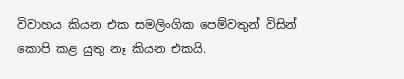විවාහය කියන එක සමලිංගික පෙම්වතුන් විසින් කොපි කළ යුතු නෑ කියන එකයි.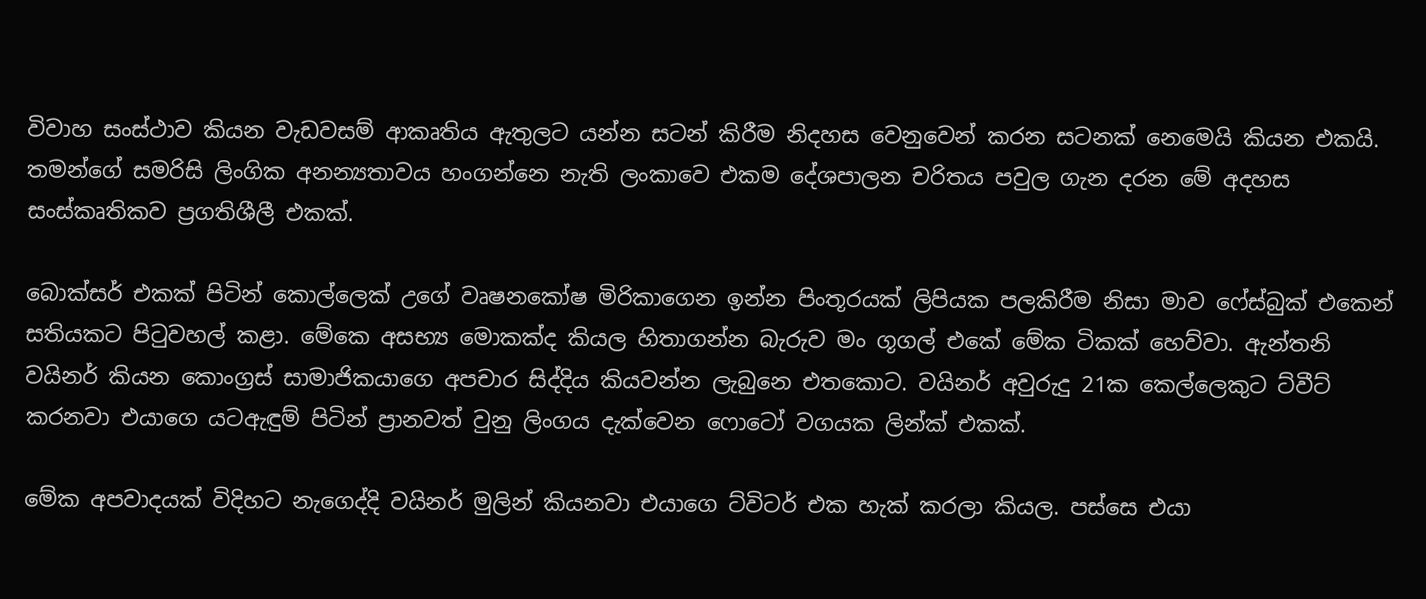විවාහ සංස්ථාව කියන වැඩවසම් ආකෘතිය ඇතුලට යන්න සටන් කිරීම නිදහස වෙනුවෙන් කරන සටනක් නෙමෙයි කියන එකයි. තමන්ගේ සමරිසි ලිංගික අනන්‍යතාවය හංගන්නෙ නැති ලංකාවෙ එකම දේශපාලන චරිතය පවුල ගැන දරන මේ අදහස සංස්කෘතිකව ප්‍රගතිශීලී එකක්.

බොක්සර් එකක් පිටින් කොල්ලෙක් උගේ වෘෂනකෝෂ මිරිකාගෙන ඉන්න පිංතූරයක් ලිපියක පලකිරීම නිසා මාව ෆේස්බුක් එකෙන් සතියකට පිටුවහල් කළා. මේකෙ අසභ්‍ය මොකක්ද කියල හිතාගන්න බැරුව මං ගූගල් එකේ මේක ටිකක් හෙව්වා. ඇන්තනි වයිනර් කියන කොංග්‍රස් සාමාජිකයාගෙ අපචාර සිද්දිය කියවන්න ලැබුනෙ එතකොට. වයිනර් අවුරුදු 21ක කෙල්ලෙකුට ට්වීට් කරනවා එයාගෙ යටඇඳුම් පිටින් ප්‍රානවත් වුනු ලිංගය දැක්වෙන ෆොටෝ වගයක ලින්ක් එකක්.

මේක අපවාදයක් විදිහට නැගෙද්දි වයිනර් මුලින් කියනවා එයාගෙ ට්විටර් එක හැක් කරලා කියල. පස්සෙ එයා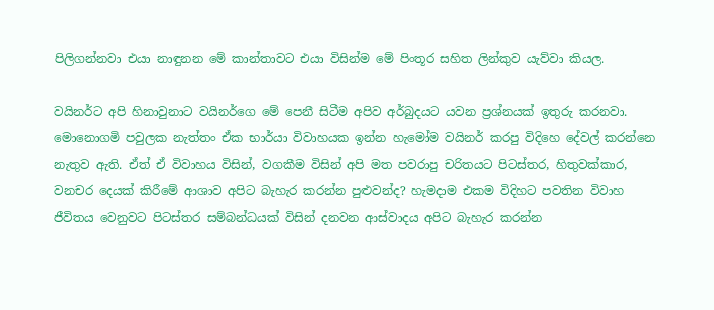පිලිගන්නවා එයා නාඳුනන මේ කාන්තාවට එයා විසින්ම මේ පිංතූර සහිත ලින්කුව යැව්වා කියල.

වයිනර්ට අපි හිනාවුනාට වයිනර්ගෙ මේ පෙනී සිටීම අපිව අර්බුදයට යවන ප්‍රශ්නයක් ඉතුරු කරනවා. මොනොගමි පවුලක නැත්තං ඒක භාර්යා විවාහයක ඉන්න හැමෝම වයිනර් කරපු විදිහෙ දේවල් කරන්නෙ නැතුව ඇති. ඒත් ඒ විවාහය විසින්, වගකීම විසින් අපි මත පවරාපු චරිතයට පිටස්තර, හිතුවක්කාර, වනචර දෙයක් කිරීමේ ආශාව අපිට බැහැර කරන්න පුළුවන්ද? හැමදාම එකම විදිහට පවතින විවාහ ජීවිතය වෙනුවට පිටස්තර සම්බන්ධයක් විසින් දනවන ආස්වාදය අපිට බැහැර කරන්න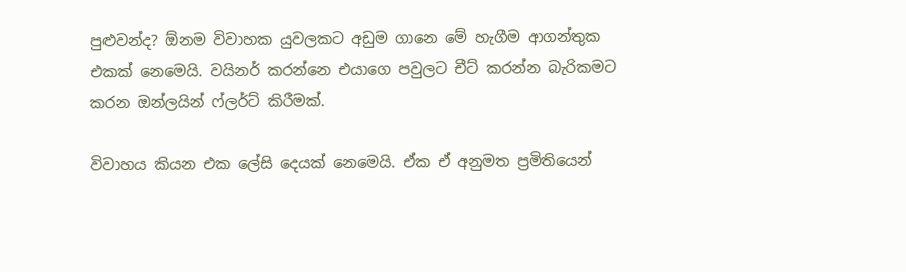පුළුවන්ද? ඕනම විවාහක යුවලකට අඩුම ගානෙ මේ හැගීම ආගන්තුක එකක් නෙමෙයි. වයිනර් කරන්නෙ එයාගෙ පවුලට චීට් කරන්න බැරිකමට කරන ඔන්ලයින් ෆ්ලර්ට් කිරීමක්.

විවාහය කියන එක ලේසි දෙයක් නෙමෙයි. ඒක ඒ අනුමත ප්‍රමිතියෙන්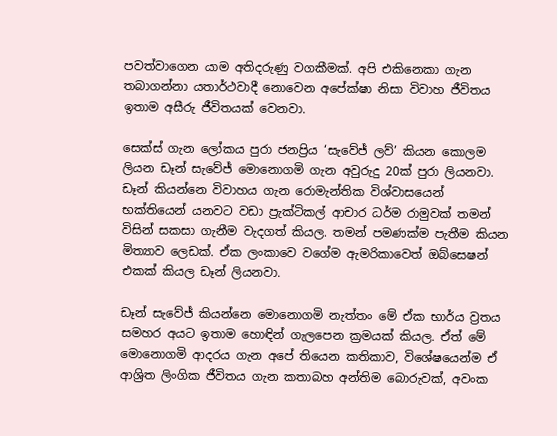පවත්වාගෙන යාම අතිදරුණු වගකීමක්. අපි එකිනෙකා ගැන තබාගන්නා යතාර්ථවාදී නොවෙන අපේක්ෂා නිසා විවාහ ජීවිතය ඉතාම අසීරු ජීවිතයක් වෙනවා.

සෙක්ස් ගැන ලෝකය පුරා ජනප්‍රිය ‘සැවේජ් ලව්’ කියන කොලම ලියන ඩෑන් සැවේජ් මොනොගමි ගැන අවුරුදු 20ක් පුරා ලියනවා. ඩෑන් කියන්නෙ විවාහය ගැන රොමැන්තික විශ්වාසයෙන් භක්තියෙන් යනවට වඩා ප්‍රැක්ටිකල් ආචාර ධර්ම රාමුවක් තමන් විසින් සකසා ගැනීම වැදගත් කියල. තමන් පමණක්ම පැතීම කියන මිත්‍යාව ලෙඩක්. ඒක ලංකාවෙ වගේම ඇමරිකාවෙත් ඔබ්සෙෂන් එකක් කියල ඩෑන් ලියනවා.

ඩෑන් සැවේජ් කියන්නෙ මොනොගමි නැත්තං මේ ඒක භාර්ය ව්‍රතය සමහර අයට ඉතාම හොඳින් ගැලපෙන ක්‍රමයක් කියල. ඒත් මේ මොනොගමි ආදරය ගැන අපේ තියෙන කතිකාව, විශේෂයෙන්ම ඒ ආශ්‍රිත ලිංගික ජීවිතය ගැන කතාබහ අන්තිම බොරුවක්, අවංක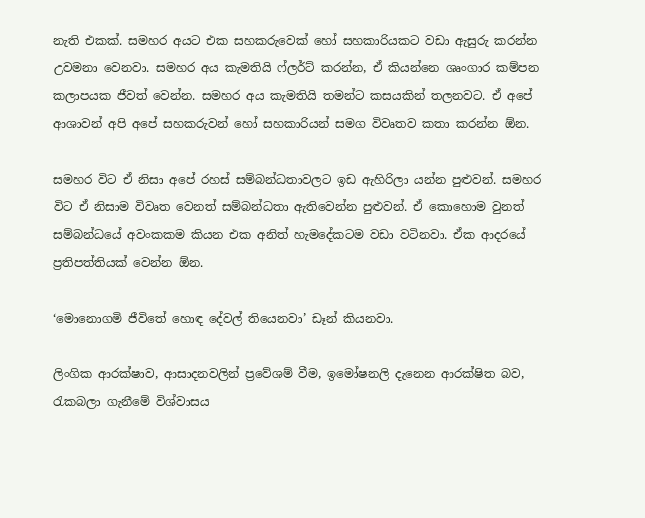නැති එකක්. සමහර අයට එක සහකරුවෙක් හෝ සහකාරියකට වඩා ඇසුරු කරන්න උවමනා වෙනවා. සමහර අය කැමතියි ෆ්ලර්ට් කරන්න, ඒ කියන්නෙ ශෘංගාර කම්පන කලාපයක ජීවත් වෙන්න. සමහර අය කැමතියි තමන්ට කසයකින් තලනවට. ඒ අපේ ආශාවන් අපි අපේ සහකරුවන් හෝ සහකාරියන් සමග විවෘතව කතා කරන්න ඕන.

සමහර විට ඒ නිසා අපේ රහස් සම්බන්ධතාවලට ඉඩ ඇහිරිලා යන්න පුළුවන්. සමහර විට ඒ නිසාම විවෘත වෙනත් සම්බන්ධතා ඇතිවෙන්න පුළුවන්. ඒ කොහොම වුනත් සම්බන්ධයේ අවංකකම කියන එක අනිත් හැමදේකටම වඩා වටිනවා. ඒක ආදරයේ ප්‍රතිපත්තියක් වෙන්න ඕන.

‘මොනොගමි ජීවිතේ හොඳ දේවල් තියෙනවා’ ඩෑන් කියනවා.

ලිංගික ආරක්ෂාව, ආසාදනවලින් ප්‍රවේශම් වීම, ඉමෝෂනලි දැනෙන ආරක්ෂිත බව, රැකබලා ගැනීමේ විශ්වාසය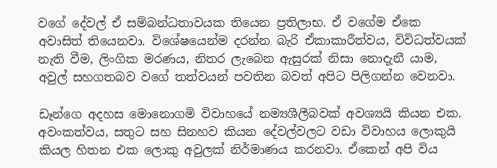වගේ දේවල් ඒ සම්බන්ධතාවයක තියෙන ප්‍රතිලාභ. ඒ වගේම ඒකෙ අවාසිත් තියෙනවා. විශේෂයෙන්ම දරන්න බැරි ඒකාකාරීත්වය, විවිධත්වයක් නැති වීම, ලිංගික මරණය, නිතර ලැබෙන ඇසුරක් නිසා නොදැනී යාම, අවුල් සහගතබව වගේ තත්වයන් පවතින බවත් අපිට පිලිගන්න වෙනවා.

ඩෑන්ගෙ අදහස මොනොගමි විවාහයේ නම්‍යශීලීබවක් අවශ්‍යයි කියන එක. අවංකත්වය, සතුට සහ සිනහව කියන දේවල්වලට වඩා විවාහය ලොකුයි කියල හිතන එක ලොකු අවුලක් නිර්මාණය කරනවා. ඒකෙන් අපි විය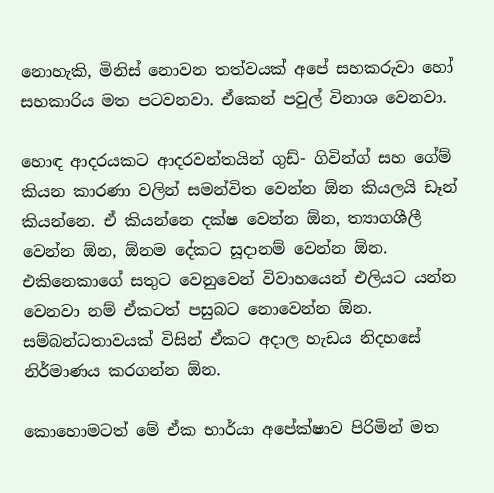නොහැකි, මිනිස් නොවන තත්වයක් අපේ සහකරුවා හෝ සහකාරිය මත පටවනවා. ඒකෙන් පවුල් විනාශ වෙනවා.

හොඳ ආදරයකට ආදරවන්තයින් ගුඩ්- ගිවින්ග් සහ ගේම් කියන කාරණා වලින් සමන්විත වෙන්න ඕන කියලයි ඩෑන් කියන්නෙ. ඒ කියන්නෙ දක්ෂ වෙන්න ඕන, ත්‍යාගශීලී වෙන්න ඕන, ඕනම දේකට සූදානම් වෙන්න ඕන. එකිනෙකාගේ සතුට වෙනුවෙන් විවාහයෙන් එලියට යන්න වෙනවා නම් ඒකටත් පසුබට නොවෙන්න ඕන. සම්බන්ධතාවයක් විසින් ඒකට අදාල හැඩය නිදහසේ නිර්මාණය කරගන්න ඕන.

කොහොමටත් මේ ඒක භාර්යා අපේක්ෂාව පිරිමින් මත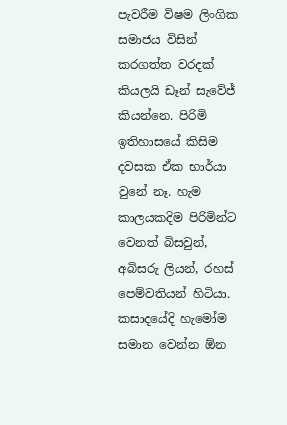පැවරීම විෂම ලිංගික සමාජය විසින් කරගත්ත වරදක් කියලයි ඩෑන් සැවේජ් කියන්නෙ. පිරිමි ඉතිහාසයේ කිසිම දවසක ඒක භාර්යා වුනේ නෑ. හැම කාලයකදිම පිරිමින්ට වෙනත් බිසවුන්, අබිසරු ලියන්, රහස් පෙම්වතියන් හිටියා. කසාදයේදි හැමෝම සමාන වෙන්න ඕන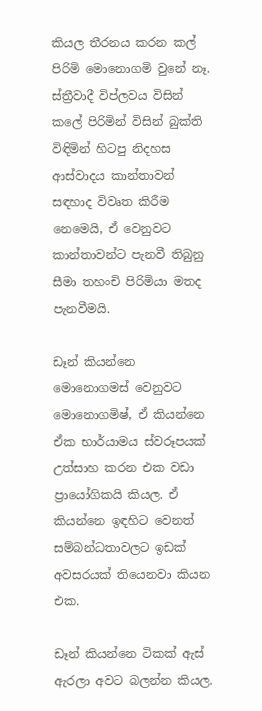කියල තීරනය කරන කල් පිරිමි මොනොගමි වුනේ නෑ. ස්ත්‍රීවාදී විප්ලවය විසින් කලේ පිරිමින් විසින් බුක්ති විඳිමින් හිටපු නිදහස ආස්වාදය කාන්තාවන් සඳහාද විවෘත කිරීම නෙමෙයි, ඒ වෙනුවට කාන්තාවන්ට පැනවී තිබුනු සීමා තහංචි පිරිමියා මතද පැනවීමයි.

ඩෑන් කියන්නෙ මොනොගමස් වෙනුවට මොනොගමිෂ්, ඒ කියන්නෙ ඒක භාර්යාමය ස්වරූපයක් උත්සාහ කරන එක වඩා ප්‍රායෝගිකයි කියල. ඒ කියන්නෙ ඉඳහිට වෙනත් සම්බන්ධතාවලට ඉඩක් අවසරයක් තියෙනවා කියන එක.

ඩෑන් කියන්නෙ ටිකක් ඇස් ඇරලා අවට බලන්න කියල.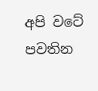අපි වටේ පවතින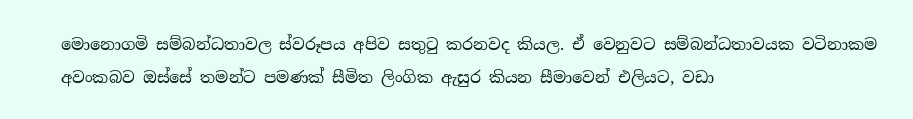මොනොගමි සම්බන්ධතාවල ස්වරූපය අපිව සතුටු කරනවද කියල. ඒ වෙනුවට සම්බන්ධතාවයක වටිනාකම අවංකබව ඔස්සේ තමන්ට පමණක් සීමිත ලිංගික ඇසුර කියන සීමාවෙන් එලියට, වඩා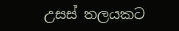උසස් තලයකට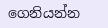ගෙනියන්න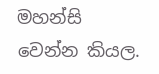මහන්සි වෙන්න කියල.